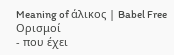Meaning of άλικος | Babel Free
Ορισμοί
- που έχει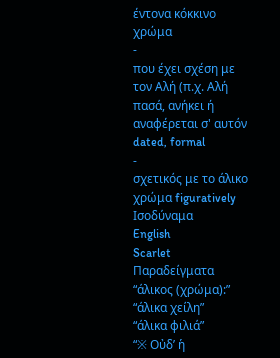έντονα κόκκινο χρώμα
-
που έχει σχέση με τον Αλή (π.χ. Αλή πασά, ανήκει ή αναφέρεται σ' αυτόν dated, formal
-
σχετικός με το άλικο χρώμα figuratively
Ισοδύναμα
English
Scarlet
Παραδείγματα
“άλικος (χρώμα):”
“άλικα χείλη”
“άλικα φιλιά”
“※ Οὐδ’ ἡ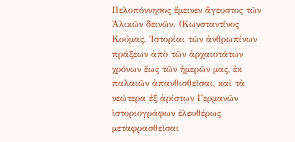Πελοπόννησος ἔμεινεν ἄγευστος τῶν Ἀλικῶν δεινῶν. (Κωνσταντίνος Κούμας, Ἱστορίαι τῶν ἀνθρωπίνων πράξεων ἀπὸ τῶν ἀρχαιοτάτων χρόνων ἕως τῶν ἡμερῶν μας, ἐκ παλαιῶν ἀπανθισθεῖσαι, καὶ τὰ νεώτερα ἐξ ἀρίστων Γερμανῶν ἱστοριογράφων ἐλευθέρως μεταφρασθεῖσαι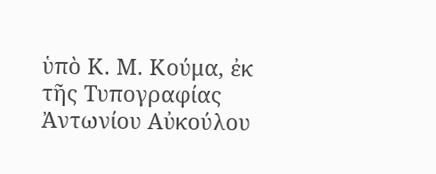ὑπὸ Κ. Μ. Κούμα, ἐκ τῆς Τυπογραφίας Ἀντωνίου Αὐκούλου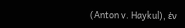(Anton v. Haykul), ἐν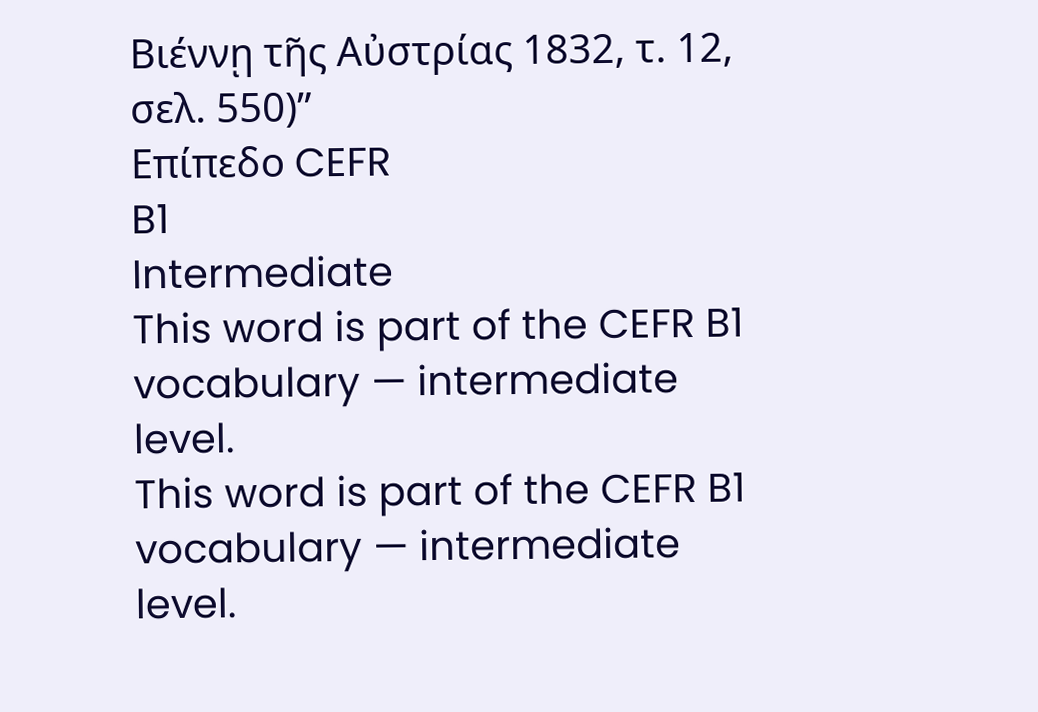Βιέννῃ τῆς Αὐστρίας 1832, τ. 12, σελ. 550)”
Επίπεδο CEFR
B1
Intermediate
This word is part of the CEFR B1 vocabulary — intermediate level.
This word is part of the CEFR B1 vocabulary — intermediate level.